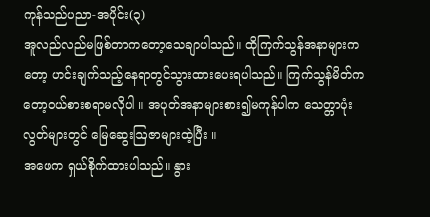ကုန်သည်ပညာ-အပိုင်း(၃)
အူလည်လည်မဖြစ်တာကတော့သေချာပါသည်။ ထိုကြက်သွန်အနာများကတော့ ဟင်းချက်သည့်နေရာတွင်သွားထားပေးရပါသည်။ ကြက်သွန်မိတ်ကတော့ဝယ်စားစရာမလိုပါ ။ အပုတ်အနာများစား၍မကုန်ပါက သေတ္တာပုံးလွတ်များတွင် မြေဆွေးဩဇာများထဲ့ပြီး ။
အဖေက ရှယ်စိုက်ထားပါသည်။ နွား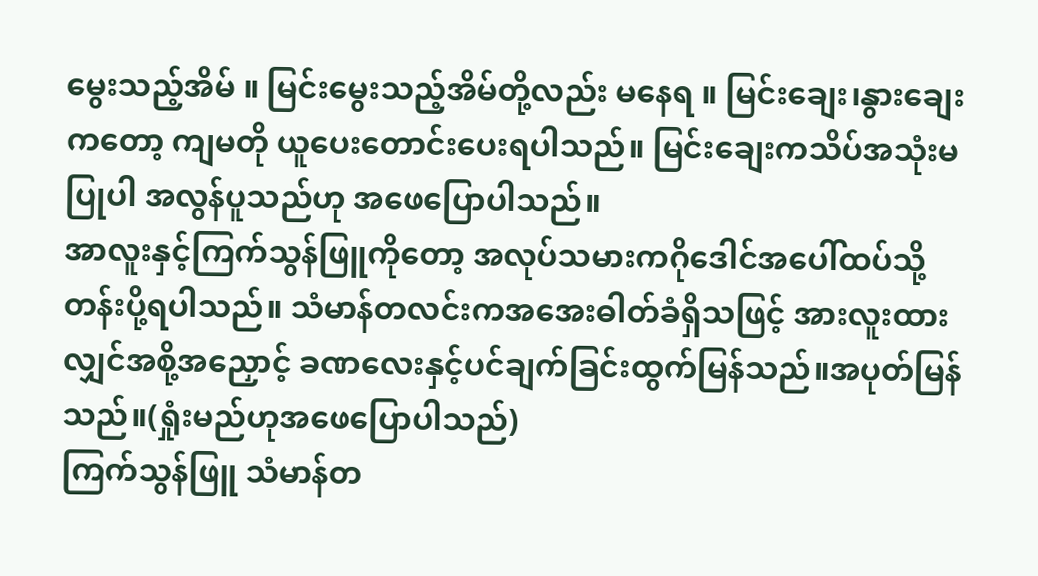မွေးသည့်အိမ် ။ မြင်းမွေးသည့်အိမ်တို့လည်း မနေရ ။ မြင်းချေး၊နွားချေးကတော့ ကျမတို ယူပေးတောင်းပေးရပါသည်။ မြင်းချေးကသိပ်အသုံးမပြုပါ အလွန်ပူသည်ဟု အဖေပြောပါသည်။
အာလူးနှင့်ကြက်သွန်ဖြူကိုတော့ အလုပ်သမားကဂိုဒေါင်အပေါ်ထပ်သို့ တန်းပို့ရပါသည်။ သံမာန်တလင်းကအအေးဓါတ်ခံရှိသဖြင့် အားလူးထားလျှင်အစို့အညှောင့် ခဏလေးနှင့်ပင်ချက်ခြင်းထွက်မြန်သည်။အပုတ်မြန်သည်။(ရှုံးမည်ဟုအဖေပြောပါသည်)
ကြက်သွန်ဖြူ သံမာန်တ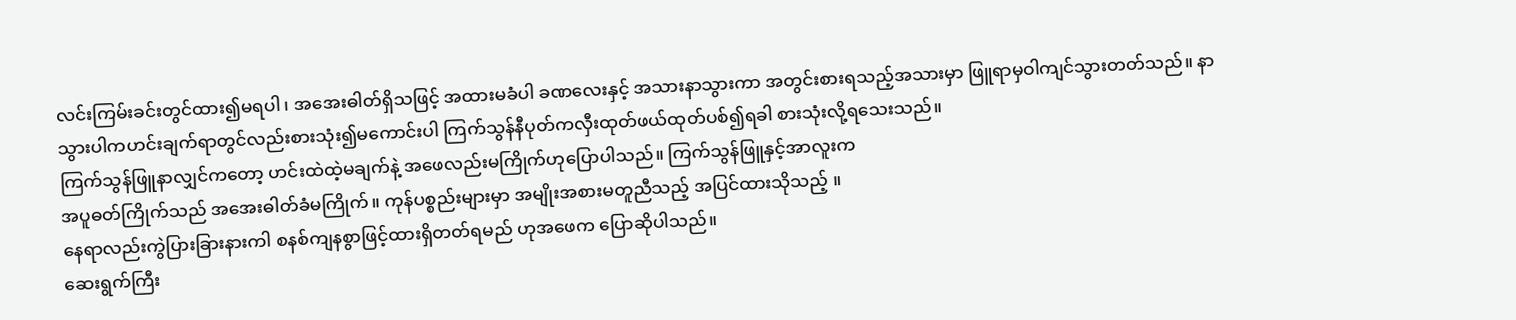လင်းကြမ်းခင်းတွင်ထား၍မရပါ၊ အအေးဓါတ်ရှိသဖြင့် အထားမခံပါ ခဏလေးနှင့် အသားနာသွားကာ အတွင်းစားရသည့်အသားမှာ ဖြူရာမှဝါကျင်သွားတတ်သည်။ နာသွားပါကဟင်းချက်ရာတွင်လည်းစားသုံး၍မကောင်းပါ ကြက်သွန်နီပုတ်ကလှီးထုတ်ဖယ်ထုတ်ပစ်၍ရခါ စားသုံးလို့ရသေးသည်။
ကြက်သွန်ဖြူနာလျှင်ကတော့ ဟင်းထဲထဲ့မချက်နဲ့ အဖေလည်းမကြိုက်ဟုပြောပါသည်။ ကြက်သွန်ဖြူနှင့်အာလူးက
အပူဓတ်ကြိုက်သည် အအေးဓါတ်ခံမကြိုက်။ ကုန်ပစ္စည်းများမှာ အမျိုးအစားမတူညီသည့် အပြင်ထားသိုသည့် ။
နေရာလည်းကွဲပြားခြားနားကါ စနစ်ကျနစွာဖြင့်ထားရှိတတ်ရမည် ဟုအဖေက ပြောဆိုပါသည်။
ဆေးရွက်ကြီး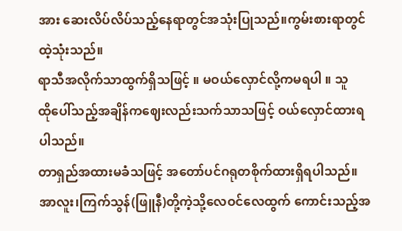အား ဆေးလိပ်လိပ်သည့်နေရာတွင်အသုံးပြုသည်။ကွမ်းစားရာတွင်ထဲ့သုံးသည်။
ရာသီအလိုက်သာထွက်ရှိသဖြင့် ။ မဝယ်လှောင်လို့ကမရပါ ။ သူ
ထိုပေါ်သည့်အချိန်ကဈေးလည်းသက်သာသဖြင့် ဝယ်လှောင်ထားရပါသည်။
တာရှည်အထားမခံသဖြင့် အတော်ပင်ဂရုတစိုက်ထားရှိရပါသည်။
အာလူး၊ကြက်သွန်(ဖြူနီ)တို့ကဲ့သို့လေဝင်လေထွက် ကောင်းသည့်အ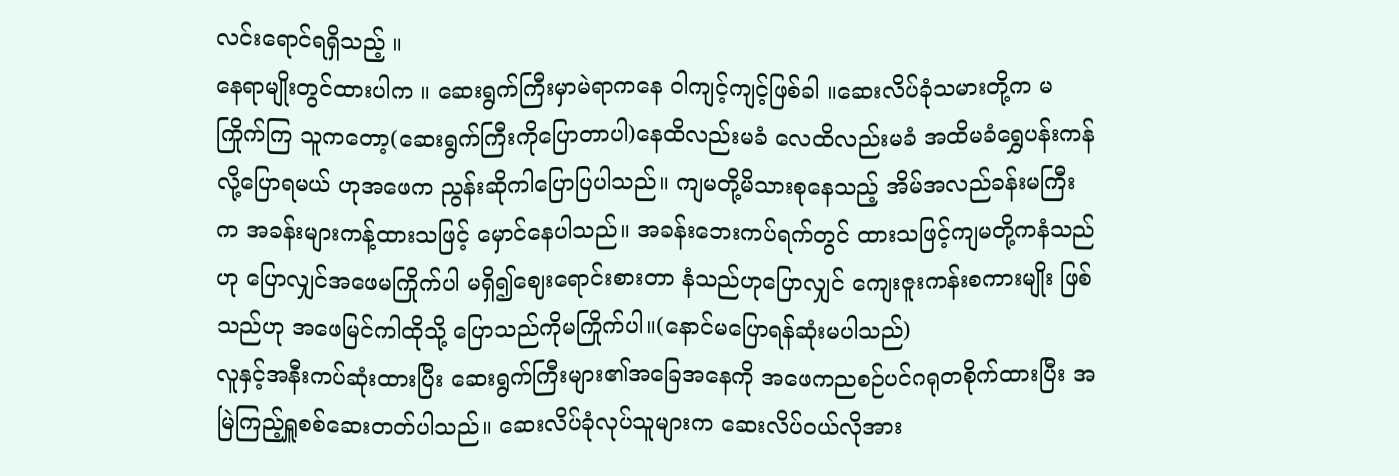လင်းရောင်ရရှိသည့် ။
နေရာမျိုးတွင်ထားပါက ။ ဆေးရွက်ကြီးမှာမဲရာကနေ ဝါကျင့်ကျင့်ဖြစ်ခါ ။ဆေးလိပ်ခုံသမားတို့က မကြိုက်ကြ သူကတော့(ဆေးရွက်ကြီးကိုပြောတာပါ)နေထိလည်းမခံ လေထိလည်းမခံ အထိမခံရွှေပန်းကန်လို့ပြောရမယ် ဟုအဖေက ညွန်းဆိုကါပြောပြပါသည်။ ကျမတို့မိသားစုနေသည့် အိမ်အလည်ခန်းမကြီးက အခန်းများကန့်ထားသဖြင့် မှောင်နေပါသည်။ အခန်းဘေးကပ်ရက်တွင် ထားသဖြင့်ကျမတို့ကနံသည်ဟု ပြောလျှင်အဖေမကြိုက်ပါ မရှိ၍ဈေးရောင်းစားတာ နံသည်ဟုပြောလျှင် ကျေးဇူးကန်းစကားမျိုး ဖြစ်သည်ဟု အဖေမြင်ကါထိုသို့ ပြောသည်ကိုမကြိုက်ပါ။(နောင်မပြောရန်ဆုံးမပါသည်)
လူနှင့်အနီးကပ်ဆုံးထားပြီး ဆေးရွက်ကြီးများ၏အခြေအနေကို အဖေကညစဉ်ပင်ဂရုတစိုက်ထားပြီး အမြဲကြည့်ရှူစစ်ဆေးတတ်ပါသည်။ ဆေးလိပ်ခုံလုပ်သူများက ဆေးလိပ်ဝယ်လိုအား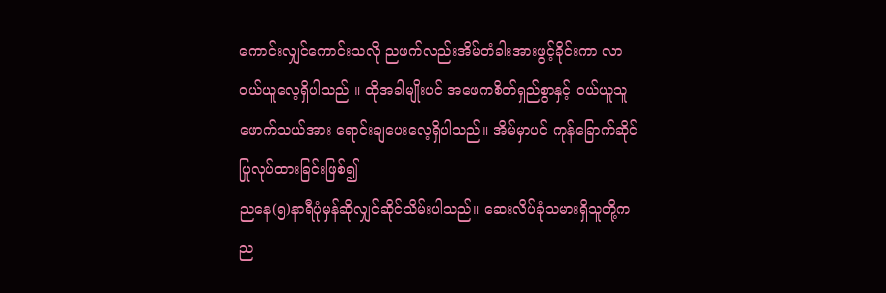ကောင်းလျှင်ကောင်းသလို ညဖက်လည်းအိမ်တံခါးအားဖွင့်ခိုင်းကာ လာဝယ်ယူလေ့ရှိပါသည် ။ ထိုအခါမျိုးပင် အဖေကစိတ်ရှည်စွာနှင့် ဝယ်ယူသူဖောက်သယ်အား ရောင်းချပေးလေ့ရှိပါသည်။ အိမ်မှာပင် ကုန်ခြောက်ဆိုင်ပြုလုပ်ထားခြင်းဖြစ်၍
ညနေ(၅)နာရီပုံမှန်ဆိုလျှင်ဆိုင်သိမ်းပါသည်။ ဆေးလိပ်ခုံသမားရှိသူတို့က ည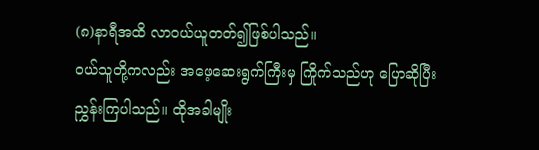(၈)နာရီအထိ လာဝယ်ယူတတ်၍ဖြစ်ပါသည်။
ဝယ်သူတို့ကလည်း အဖေ့ဆေးရွက်ကြီးမှ ကြိုက်သည်ဟု ပြောဆိုပြီး ညွှန်းကြပါသည်။ ထိုအခါမျိုး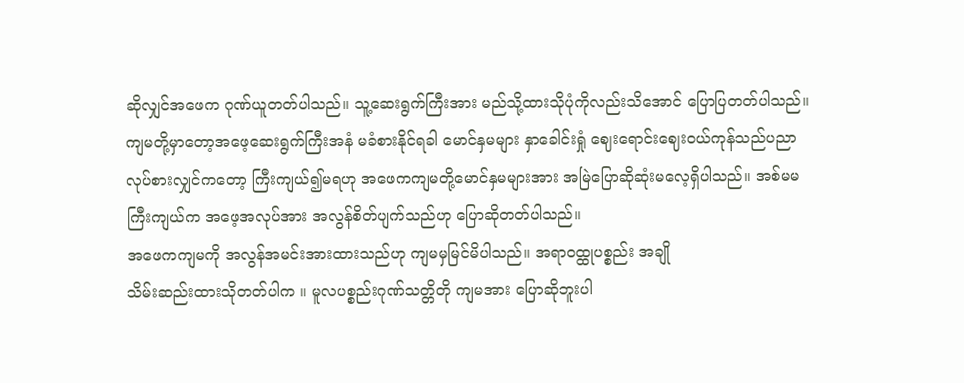ဆိုလျှင်အဖေက ဂုဏ်ယူတတ်ပါသည်။ သူ့ဆေးရွက်ကြီးအား မည်သို့ထားသိုပုံကိုလည်းသိအောင် ပြောပြတတ်ပါသည်။ ကျမတို့မှာတော့အဖေ့ဆေးရွက်ကြီးအနံ မခံစားနိုင်ရခါ မောင်နှမများ နှာခေါင်းရှုံ ဈေးရောင်းဈေးဝယ်ကုန်သည်ပညာ လုပ်စားလျှင်ကတော့ ကြီးကျယ်၍မရဟု အဖေကကျမတို့မောင်နှမများအား အမြဲပြောဆိုဆုံးမလေ့ရှိပါသည်။ အစ်မမကြီးကျယ်က အဖေ့အလုပ်အား အလွန်စိတ်ပျက်သည်ဟု ပြောဆိုတတ်ပါသည်။
အဖေကကျမကို အလွန်အမင်းအားထားသည်ဟု ကျမမှမြင်မိပါသည်။ အရာဝထ္ထုပစ္စည်း အချို
သိမ်းဆည်းထားသိုတတ်ပါက ။ မူလပစ္စည်းဂုဏ်သတ္တိတို ကျမအား ပြောဆိုဘူးပါ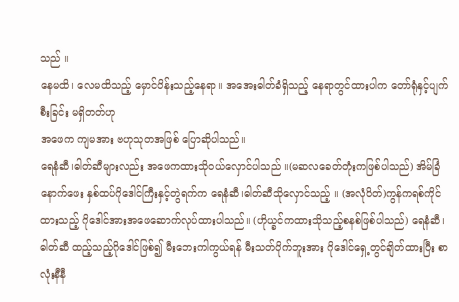သည် ။
နေမထိ၊ လေမထိသည့် မှောင်ပိန်းသည့်နေရာ။ အအေးဓါတ်ခံရှိသည့် နေရာတွင်ထားပါက တော်ရုံနှင့်ပျက်စီးခြင်း မရှိတတ်ဟု
အဖေက ကျမအား ဗဟုသုတအဖြစ် ပြောဆိုပါသည်။
ရေနံဆီ၊ဓါတ်ဆီများလည်း အဖေကထားသိုဝယ်လှောင်ပါသည် ။(မဆလခေတ်တုံးကဖြစ်ပါသည်) အိမ်ခြံနောက်ဖေး နှစ်ထပ်ဂိုဒေါင်ကြီးနှင့်တွဲရက်က ရေနံဆီ၊ဓါတ်ဆီသိုလှောင်သည့် ။ (အလုံပိတ်)ကွန်ကရစ်ကိုင်ထားသည့် ဂိုဒေါင်အားအဖေဆောက်လုပ်ထားပါသည်။ (ဟိုယ္ခင်ကထားသိုသည့်စနစ်ဖြစ်ပါသည်) ရေနံဆီ၊ဓါတ်ဆီ ထည့်သည့်ဂိုဒေါင်ဖြစ်၍ မီးဘေးကါကွယ်ရန် မီးသတ်ပိုက်ဘူးအား ဂိုဒေါင်ရှေ့တွင်ချိတ်ထားပြီး စာလုံးနီနီ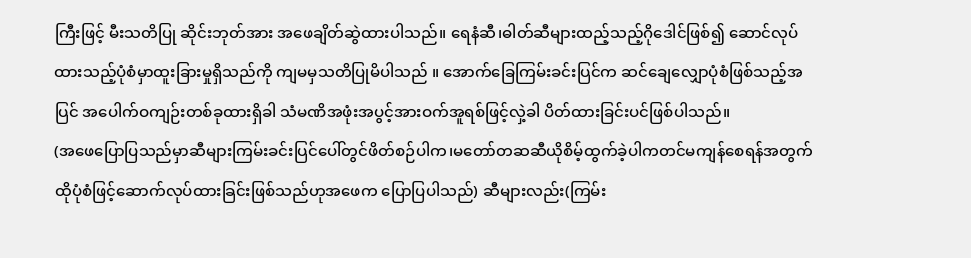ကြီးဖြင့် မီးသတိပြု ဆိုင်းဘုတ်အား အဖေချိတ်ဆွဲထားပါသည်။ ရေနံဆီ၊ဓါတ်ဆီများထည့်သည့်ဂိုဒေါင်ဖြစ်၍ ဆောင်လုပ်ထားသည့်ပုံစံမှာထူးခြားမှုရှိသည်ကို ကျမမှသတိပြုမိပါသည် ။ အောက်ခြေကြမ်းခင်းပြင်က ဆင်ချေလျှောပုံစံဖြစ်သည့်အပြင် အပေါက်ဝကျဉ်းတစ်ခုထားရှိခါ သံမဏိအဖုံးအပွင့်အားဝက်အူရစ်ဖြင့်လှဲ့ခါ ပိတ်ထားခြင်းပင်ဖြစ်ပါသည်။
(အဖေပြောပြသည်မှာဆီများကြမ်းခင်းပြင်ပေါ်တွင်ဖိတ်စဉ်ပါက၊မတော်တဆဆီယိုစိမ့်ထွက်ခဲ့ပါကတင်မကျန်စေရန်အတွက် ထိုပုံစံဖြင့်ဆောက်လုပ်ထားခြင်းဖြစ်သည်ဟုအဖေက ပြောပြပါသည်) ဆီများလည်း(ကြမ်း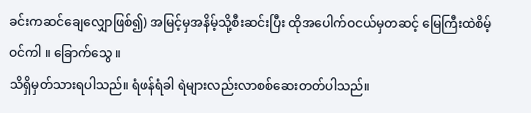ခင်းကဆင်ချေလျှောဖြစ်၍) အမြင့်မှအနိမ့်သို့စီးဆင်းပြီး ထိုအပေါက်ဝငယ်မှတဆင့် မြေကြီးထဲစိမ့်ဝင်ကါ ။ ခြောက်သွေ ။
သိရှိမှတ်သားရပါသည်။ ရံဖန်ရံခါ ရဲများလည်းလာစစ်ဆေးတတ်ပါသည်။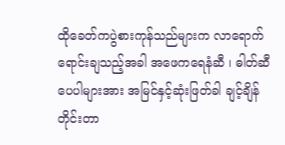ထိုခေတ်ကပွဲစားကုန်သည်များက လာရောက်ရောင်းချသည့်အခါ အဖေကရေနံဆီ ၊ ဓါတ်ဆီပေပါများအား အမြင်နှင့်ဆုံးဖြတ်ခါ ချင့်ချိန်တိုင်းတာ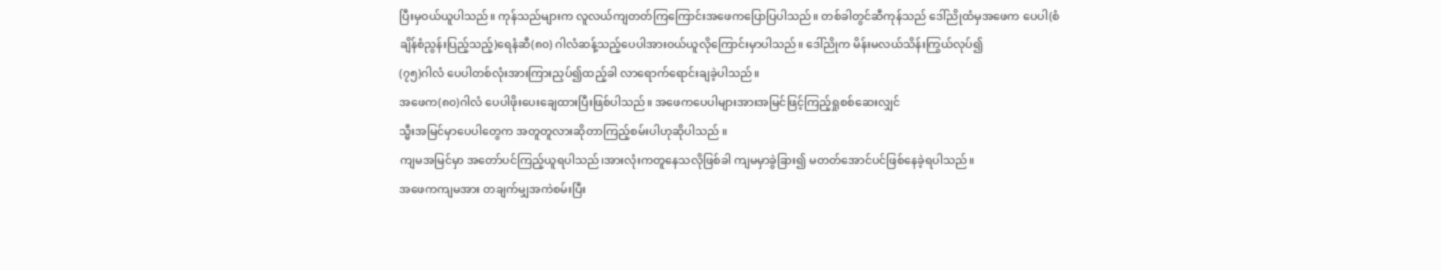ပြီးမှဝယ်ယူပါသည်။ ကုန်သည်များက လူလယ်ကျတတ်ကြကြောင်းအဖေကပြောပြပါသည်။ တစ်ခါတွင်ဆီကုန်သည် ဒေါ်ညိုထံမှအဖေက ပေပါ(စံချိန်စံညွန်းပြည့်သည့်)ရေနံဆီ(၈၀) ဂါလံဆန့်သည့်ပေပါအားဝယ်ယူလိုကြောင်းမှာပါသည်။ ဒေါ်ညိုက မိန်းမလယ်သိန်းကြွယ်လုပ်၍
(၇၅)ဂါလံ ပေပါတစ်လုံးအားကြားညှပ်၍ထည့်ခါ လာရောက်ရောင်းချခဲ့ပါသည်။
အဖေက(၈၀)ဂါလံ ပေပါဖိုးပေးချေထားပြီးဖြစ်ပါသည်။ အဖေကပေပါများအားအမြင်ဖြင့်ကြည့်ရှုစစ်ဆေးလျှင်
သ္မီးအမြင်မှာပေပါတွေက အတူတူလားဆိုတာကြည့်စမ်းပါဟုဆိုပါသည် ။
ကျမအမြင်မှာ အတော်ပင်ကြည့်ယူရပါသည်၊အားလုံးကတူနေသလိုဖြစ်ခါ ကျမမှာခွဲခြား၍ မတတ်အောင်ပင်ဖြစ်နေခဲ့ရပါသည်။
အဖေကကျမအား တချက်မျှအကဲစမ်းပြီး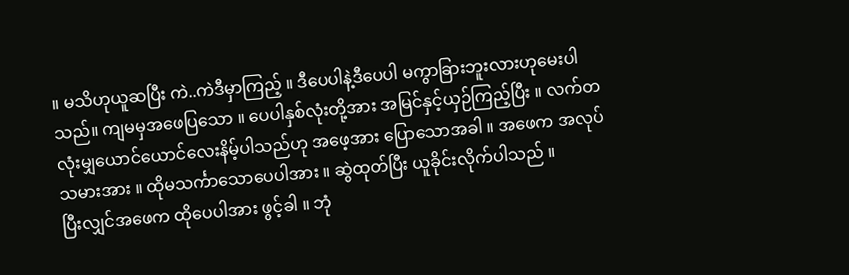။ မသိဟုယူဆပြီး ကဲ..ကဲဒီမှာကြည့် ။ ဒီပေပါနဲ့ဒီပေပါ မကွာခြားဘူးလားဟုမေးပါသည်။ ကျမမှအဖေပြသော ။ ပေပါနှစ်လုံးတို့အား အမြင်နှင့်ယှဉ်ကြည့်ပြီး ။ လက်တလုံးမျှယောင်ယောင်လေးနိမ့်ပါသည်ဟု အဖေ့အား ပြောသောအခါ ။ အဖေက အလုပ်သမားအား ။ ထိုမသင်္ကာသောပေပါအား ။ ဆွဲထုတ်ပြီး ယူခိုင်းလိုက်ပါသည် ။
ပြီးလျှင်အဖေက ထိုပေပါအား ဖွင့်ခါ ။ ဘုံ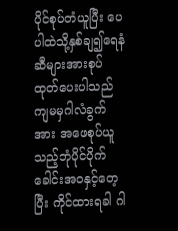ပိုင်စုပ်တံယူပြီး ပေပါထဲသို့နှစ်ချ၍ရေနံဆီများအားစုပ်ထုတ်ပေးပါသည် ကျမမှဂါလံခွက်အား အဖေစုပ်ယူသည့်ဘုံပိုင်ပိုက်ခေါင်းအဝနှင့်တေ့ပြီး ကိုင်ထားရခါ ဂါ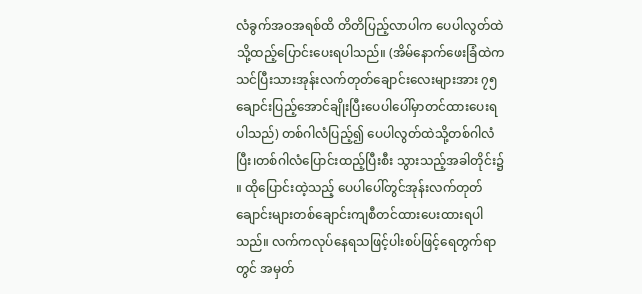လံခွက်အဝအရစ်ထိ တိတိပြည့်လာပါက ပေပါလွတ်ထဲသို့ထည့်ပြောင်းပေးရပါသည်။ (အိမ်နောက်ဖေးခြံထဲက သင်ပြီးသားအုန်းလက်တုတ်ချောင်းလေးများအား ၇၅ချောင်းပြည့်အောင်ချိုးပြီးပေပါပေါ်မှာတင်ထားပေးရပါသည်) တစ်ဂါလံပြည့်၍ ပေပါလွတ်ထဲသို့တစ်ဂါလံပြီး၊တစ်ဂါလံပြောင်းထည့်ပြီးစီး သွားသည့်အခါတိုင်း၌ ။ ထိုပြောင်းထဲ့သည့် ပေပါပေါ်တွင်အုန်းလက်တုတ် ချောင်းများတစ်ချောင်းကျစီတင်ထားပေးထားရပါသည်။ လက်ကလုပ်နေရသဖြင့်ပါးစပ်ဖြင့်ရေတွက်ရာတွင် အမှတ်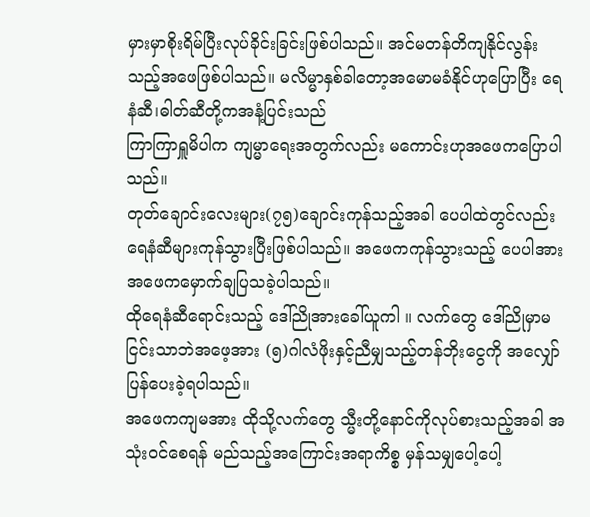မှားမှာစိုးရိမ်ပြီးလုပ်ခိုင်းခြင်းဖြစ်ပါသည်။ အင်မတန်တိကျနိုင်လွန်းသည့်အဖေဖြစ်ပါသည်။ မလိမ္မာနှစ်ခါတော့အမောမခံနိုင်ဟုပြောပြီး ရေနံဆီ၊ဓါတ်ဆီတို့ကအနံ့ပြင်းသည်
ကြာကြာရှူမိပါက ကျမ္မာရေးအတွက်လည်း မကောင်းဟုအဖေကပြောပါသည်။
တုတ်ချောင်းလေးများ(၇၅)ချောင်းကုန်သည့်အခါ ပေပါထဲတွင်လည်း ရေနံဆီများကုန်သွားပြီးဖြစ်ပါသည်။ အဖေကကုန်သွားသည့် ပေပါအားအဖေကမှောက်ချပြသခဲ့ပါသည်။
ထိုရေနံဆီရောင်းသည့် ဒေါ်ညိုအားခေါ်ယူကါ ။ လက်တွေ ဒေါ်ညိုမှာမငြင်းသာဘဲအဖေ့အား (၅)ဂါလံဖိုးနှင့်ညီမျှသည့်တန်ဘိုးငွေကို အလျှော်ပြန်ပေးခဲ့ရပါသည်။
အဖေကကျမအား ထိုသို့လက်တွေ သ္မီးတို့နောင်ကိုလုပ်စားသည့်အခါ အသုံးဝင်စေရန် မည်သည့်အကြောင်းအရာကိစ္စ မှန်သမျှပေါ့ပေါ့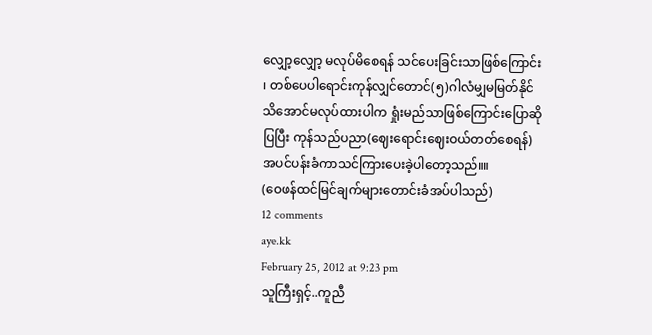လျှော့လျှော့ မလုပ်မိစေရန် သင်ပေးခြင်းသာဖြစ်ကြောင်း ၊ တစ်ပေပါရောင်းကုန်လျှင်တောင်(၅)ဂါလံမျှမမြတ်နိုင် သိအောင်မလုပ်ထားပါက ရှုံးမည်သာဖြစ်ကြောင်းပြောဆိုပြပြီး ကုန်သည်ပညာ(ဈေးရောင်းဈေးဝယ်တတ်စေရန်)အပင်ပန်းခံကာသင်ကြားပေးခဲ့ပါတော့သည်။။
(ဝေဖန်ထင်မြင်ချက်များတောင်းခံအပ်ပါသည်)
12 comments
aye.kk
February 25, 2012 at 9:23 pm
သူကြီးရှင့်..ကူညီ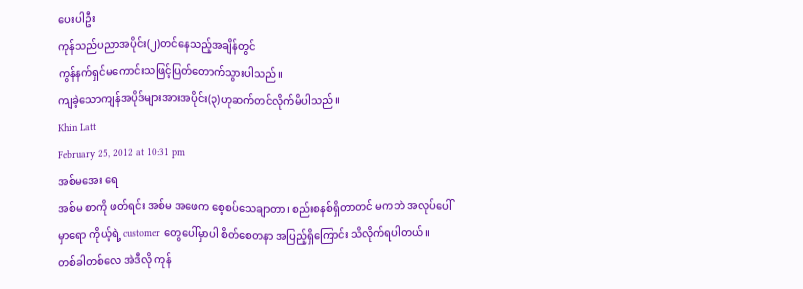ပေးပါဦး
ကုန်သည်ပညာအပိုင်း(၂)တင်နေသည့်အချိန်တွင်
ကွန်နက်ရှင်မကောင်းသဖြင့်ပြတ်တောက်သွားပါသည်။
ကျခဲ့သောကျန်အပိုဒ်များအားအပိုင်း(၃)ဟုဆက်တင်လိုက်မိပါသည်။
Khin Latt
February 25, 2012 at 10:31 pm
အစ်မအေး ရေ
အစ်မ စာကို ဖတ်ရင်း အစ်မ အဖေက စေ့စပ်သေချာတာ၊ စည်းစနစ်ရှိတာတင် မကဘဲ အလုပ်ပေါ်မှာရော ကိုယ့်ရဲ့ customer တွေပေါ်မှာပါ စိတ်စေတနာ အပြည့်ရှိကြောင်း သိလိုက်ရပါတယ်။
တစ်ခါတစ်လေ အဲဒီလို ကုန်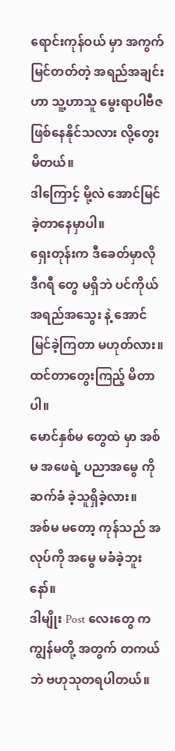ရောင်းကုန်ဝယ် မှာ အကွက်မြင်တတ်တဲ့ အရည်အချင်းဟာ သူ့ဟာသူ မွေးရာပါဗီဇ ဖြစ်နေနိုင်သလား လို့တွေးမိတယ်။
ဒါကြောင့် မို့လဲ အောင်မြင်ခဲ့တာနေမှာပါ။
ရှေးတုန်းက ဒီခေတ်မှာလို ဒီဂရီ တွေ မရှိဘဲ ပင်ကိုယ်အရည်အသွေး နဲ့ အောင်မြင်ခဲ့ကြတာ မဟုတ်လား။
ထင်တာတွေးကြည့် မိတာပါ။
မောင်နှစ်မ တွေထဲ မှာ အစ်မ အဖေရဲ့ ပညာအမွေ ကို ဆက်ခံ ခဲ့သူရှိခဲ့လား။
အစ်မ မတော့ ကုန်သည် အလုပ်ကို အမွေ မခံခဲ့ဘူးနော်။
ဒါမျိုး Post လေးတွေ က ကျွန်မတို့ အတွက် တကယ်ဘဲ ဗဟုသုတရပါတယ်။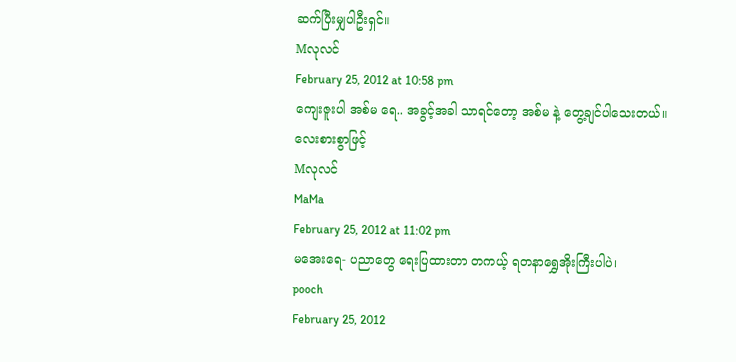ဆက်ပြီးမျှပါဦးရှင်။
Mလုလင်
February 25, 2012 at 10:58 pm
ကျေးဇူးပါ အစ်မ ရေ.. အခွင့်အခါ သာရင်တော့ အစ်မ နဲ့ တွေ့ချင်ပါသေးတယ်။
လေးစားစွာဖြင့်
Mလုလင်
MaMa
February 25, 2012 at 11:02 pm
မအေးရေ- ပညာတွေ ရေးပြထားတာ တကယ့် ရတနာရွှေအိုးကြီးပါပဲ၊
pooch
February 25, 2012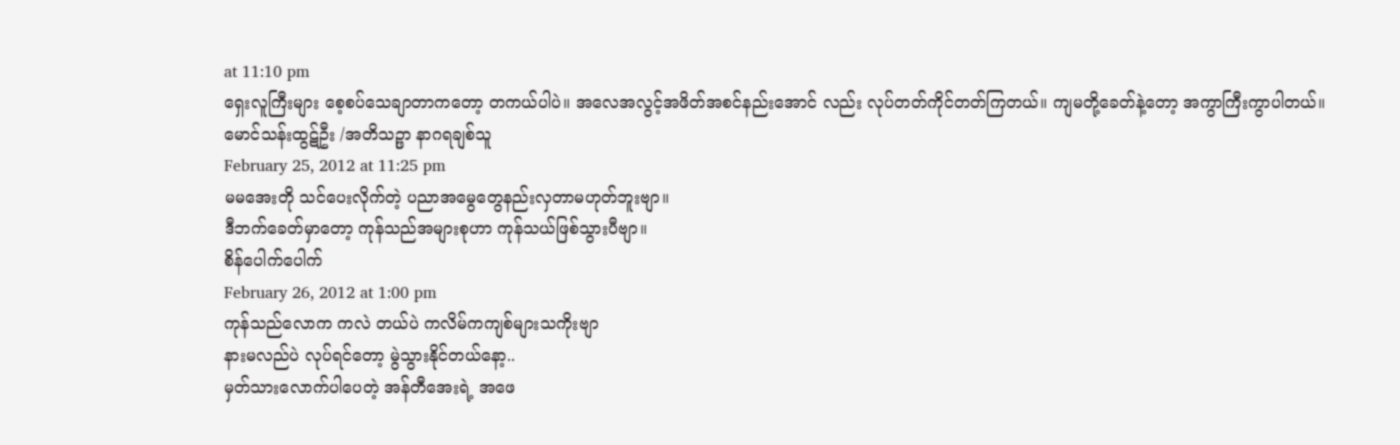at 11:10 pm
ရှေးလူကြီးများ စေ့စပ်သေချာတာကတော့ တကယ်ပါပဲ။ အလေအလွင့်အဖိတ်အစင်နည်းအောင် လည်း လုပ်တတ်ကိုင်တတ်ကြတယ်။ ကျမတို့ခေတ်နဲ့တော့ အကွာကြီးကွာပါတယ်။
မောင်သန်းထွဋ်ဦး /အတိသဉ္ဖာ နာဂရချစ်သူ
February 25, 2012 at 11:25 pm
မမအေးတို သင်ပေးလိုက်တဲ့ ပညာအမွေတွေနည်းလှတာမဟုတ်ဘူးဗျာ။
ဒီဘက်ခေတ်မှာတော့ ကုန်သည်အများစုဟာ ကုန်သယ်ဖြစ်သွားပီဗျာ။
စိန်ပေါက်ပေါက်
February 26, 2012 at 1:00 pm
ကုန်သည်လောက ကလဲ တယ်ပဲ ကလိမ်ကကျစ်များသကိုးဗျာ
နားမလည်ပဲ လုပ်ရင်တော့ မွဲသွားနိုင်တယ်နော့..
မှတ်သားလောက်ပါပေတဲ့ အန်တီအေးရဲ့ အဖေ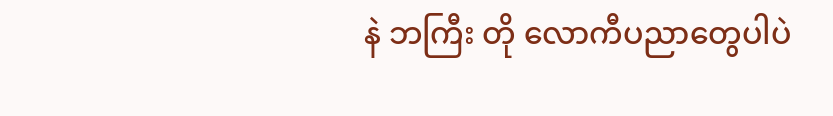နဲ ဘကြီး တို လောကီပညာတွေပါပဲ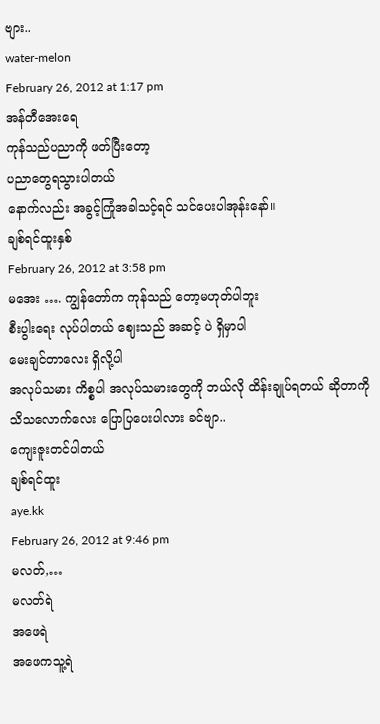ဗျား..
water-melon
February 26, 2012 at 1:17 pm
အန်တီအေးရေ
ကုန်သည်ပညာကို ဖတ်ပြီးတော့
ပညာတွေရသွားပါတယ်
နောက်လည်း အခွင့်ကြုံအခါသင့်ရင် သင်ပေးပါအုန်းနော်။
ချစ်ရင်ထူးနှစ်
February 26, 2012 at 3:58 pm
မအေး …. ကျွန်တော်က ကုန်သည် တော့မဟုတ်ပါဘူး
စီးပွါးရေး လုပ်ပါတယ် ဈေးသည် အဆင့် ပဲ ရှိမှာပါ
မေးချင်တာလေး ရှိလို့ပါ
အလုပ်သမား ကိစ္စပါ အလုပ်သမားတွေကို ဘယ်လို ထိန်းချုပ်ရတယ် ဆိုတာကို သိသလောက်လေး ပြောပြပေးပါလား ခင်ဗျာ..
ကျေးဇူးတင်ပါတယ်
ချစ်ရင်ထူး
aye.kk
February 26, 2012 at 9:46 pm
မလတ်,…
မလတ်ရဲ
အဖေရဲ
အဖေကသူ့ရဲ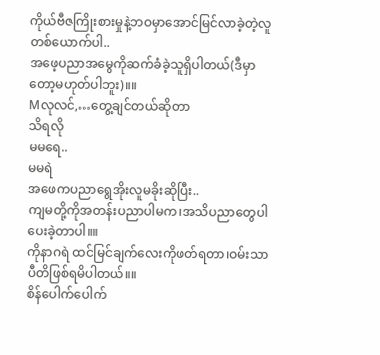ကိုယ်ဗီဇကြိုးစားမှုနဲ့ဘဝမှာအောင်မြင်လာခဲ့တဲ့လူတစ်ယောက်ပါ..
အဖေ့ပညာအမွေကိုဆက်ခံခဲ့သူရှိပါတယ်(ဒီမှာတော့မဟုတ်ပါဘူး)။။
Mလုလင်,…တွေ့ချင်တယ်ဆိုတာ
သိရလို
မမရေ..
မမရဲ
အဖေကပညာရွေအိုးလူမခိုးဆိုပြီး..
ကျမတို့ကိုအတန်းပညာပါမက၊အသိပညာတွေပါပေးခဲ့တာပါ။။
ကိုနာဂရဲ ထင်မြင်ချက်လေးကိုဖတ်ရတာ၊ဝမ်းသာပီတိဖြစ်ရမိပါတယ်။။
စိန်ပေါက်ပေါက်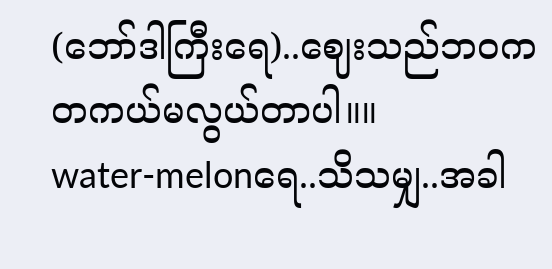(ဘော်ဒါကြီးရေ)..ဈေးသည်ဘဝကတကယ်မလွယ်တာပါ။။
water-melonရေ..သိသမျှ..အခါ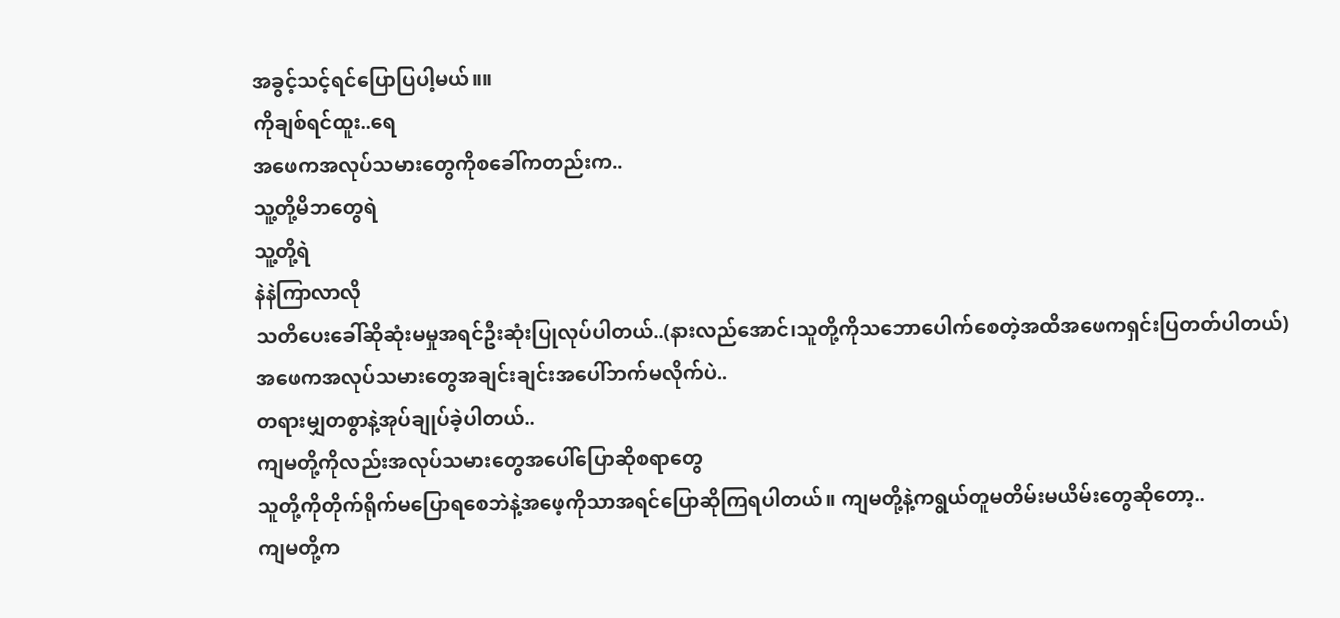အခွင့်သင့်ရင်ပြောပြပါ့မယ်။။
ကိုချစ်ရင်ထူး..ရေ
အဖေကအလုပ်သမားတွေကိုစခေါ်ကတည်းက..
သူ့တို့မိဘတွေရဲ
သူ့တို့ရဲ
နဲနဲကြာလာလို
သတိပေးခေါ်ဆိုဆုံးမမှုအရင်ဦးဆုံးပြုလုပ်ပါတယ်..(နားလည်အောင်၊သူတို့ကိုသဘောပေါက်စေတဲ့အထိအဖေကရှင်းပြတတ်ပါတယ်)
အဖေကအလုပ်သမားတွေအချင်းချင်းအပေါ်ဘက်မလိုက်ပဲ..
တရားမျှတစွာနဲ့အုပ်ချုပ်ခဲ့ပါတယ်..
ကျမတို့ကိုလည်းအလုပ်သမားတွေအပေါ်ပြောဆိုစရာတွေ
သူတို့ကိုတိုက်ရိုက်မပြောရစေဘဲနဲ့အဖေ့ကိုသာအရင်ပြောဆိုကြရပါတယ်။ ကျမတို့နဲ့ကရွယ်တူမတိမ်းမယိမ်းတွေဆိုတော့..
ကျမတို့က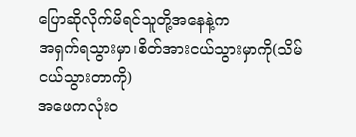ပြောဆိုလိုက်မိရင်သူတို့အနေနဲ့က
အရှက်ရသွားမှာ၊စိတ်အားငယ်သွားမှာကို(သိမ်ငယ်သွားတာကို)
အဖေကလုံးဝ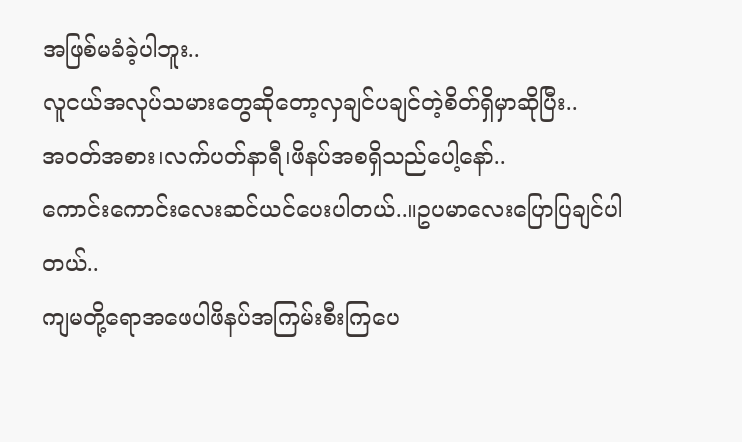အဖြစ်မခံခဲ့ပါဘူး..
လူငယ်အလုပ်သမားတွေဆိုတော့လှချင်ပချင်တဲ့စိတ်ရှိမှာဆိုပြီး..
အဝတ်အစား၊လက်ပတ်နာရီ၊ဖိနပ်အစရှိသည်ပေါ့နော်..
ကောင်းကောင်းလေးဆင်ယင်ပေးပါတယ်..။ဥပမာလေးပြောပြချင်ပါတယ်..
ကျမတို့ရောအဖေပါဖိနပ်အကြမ်းစီးကြပေ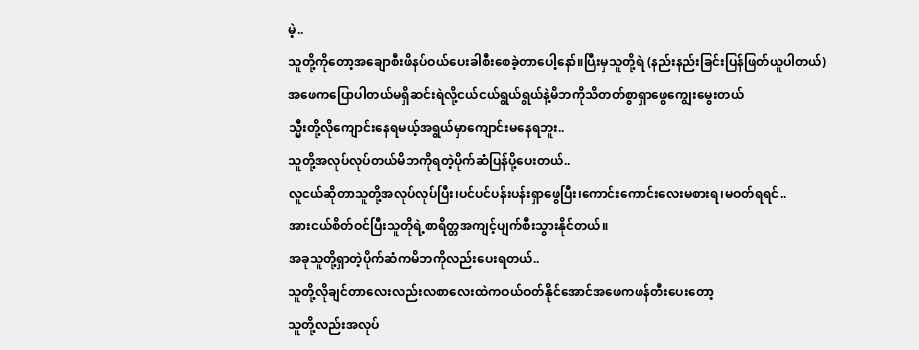မဲ့..
သူတို့ကိုတော့အချောစီးဖိနပ်ဝယ်ပေးခါစီးစေခဲ့တာပေါ့နော်။ပြီးမှသူတို့ရဲ (နည်းနည်းခြင်းပြန်ဖြတ်ယူပါတယ်)
အဖေကပြောပါတယ်မရှိဆင်းရဲလို့ငယ်ငယ်ရွယ်ရွယ်နဲ့မိဘကိုသိတတ်စွာရှာဖွေကျွေးမွေးတယ်
သ္မီးတို့လိုကျောင်းနေရမယ့်အရွယ်မှာကျောင်းမနေရဘူး..
သူတို့အလုပ်လုပ်တယ်မိဘကိုရတဲ့ပိုက်ဆံပြန်ပို့ပေးတယ်..
လူငယ်ဆိုတာသူတို့အလုပ်လုပ်ပြီး၊ပင်ပင်ပန်းပန်းရှာဖွေပြီး၊ကောင်းကောင်းလေးမစားရ၊မဝတ်ရရင်..
အားငယ်စိတ်ဝင်ပြီးသူတိုရဲ့စာရိတ္တအကျင့်ပျက်စီးသွားနိုင်တယ်။
အခုသူတို့ရှာတဲ့ပိုက်ဆံကမိဘကိုလည်းပေးရတယ်..
သူတို့လိုချင်တာလေးလည်းလစာလေးထဲကဝယ်ဝတ်နိုင်အောင်အဖေကဖန်တီးပေးတော့
သူတို့လည်းအလုပ်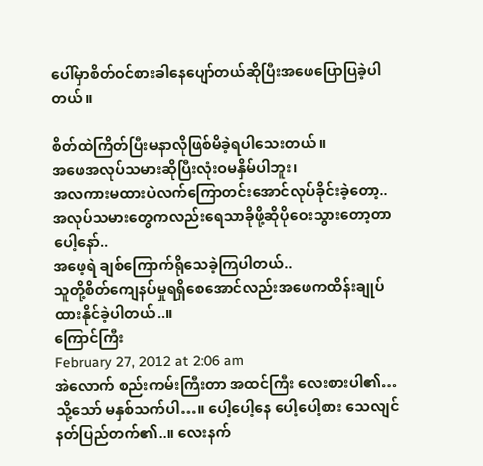ပေါ်မှာစိတ်ဝင်စားခါနေပျော်တယ်ဆိုပြီးအဖေပြောပြခဲ့ပါတယ်။

စိတ်ထဲကြိတ်ပြီးမနာလိုဖြစ်မိခဲ့ရပါသေးတယ်။
အဖေအလုပ်သမားဆိုပြီးလုံးဝမနှိမ်ပါဘူး၊
အလကားမထားပဲလက်ကြောတင်းအောင်လုပ်ခိုင်းခဲ့တော့..
အလုပ်သမားတွေကလည်းရေသာခိုဖို့ဆိုပိုဝေးသွားတော့တာပေါ့နော်..
အဖေ့ရဲ ချစ်ကြောက်ရိုသေခဲ့ကြပါတယ်..
သူတို့စိတ်ကျေနပ်မှုရရှိစေအောင်လည်းအဖေကထိန်းချုပ်ထားနိုင်ခဲ့ပါတယ်..။
ကြောင်ကြီး
February 27, 2012 at 2:06 am
အဲလောက် စည်းကမ်းကြီးတာ အထင်ကြီး လေးစားပါ၏… သို့သော် မနှစ်သက်ပါ…။ ပေါ့ပေါ့နေ ပေါ့ပေါ့စား သေလျင် နတ်ပြည်တက်၏..။ လေးနက်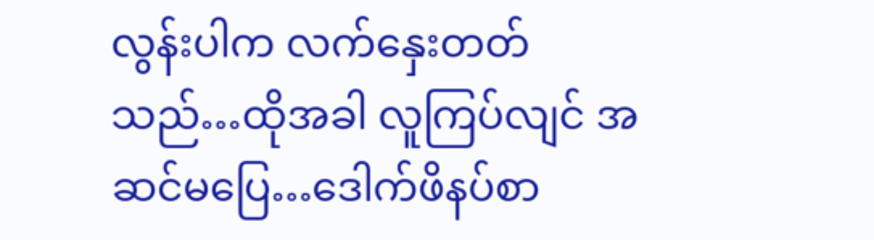လွန်းပါက လက်နှေးတတ်သည်…ထိုအခါ လူကြပ်လျင် အဆင်မပြေ…ဒေါက်ဖိနပ်စာ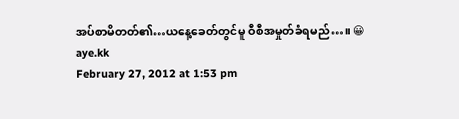အပ်စာမိတတ်၏…ယနေ့ခေတ်တွင်မူ ဝီစီအမှုတ်ခံရမည်…။ 😀
aye.kk
February 27, 2012 at 1:53 pm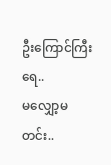ဦးကြောင်ကြီးရေ..
မလျှော့မတင်း..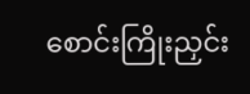စောင်းကြိုးညှင်း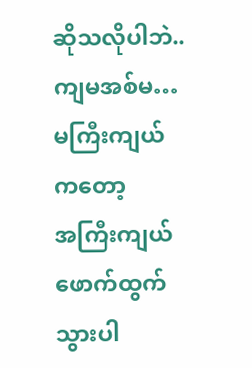ဆိုသလိုပါဘဲ..
ကျမအစ်မ…မကြီးကျယ်ကတော့
အကြီးကျယ်ဖောက်ထွက်သွားပါ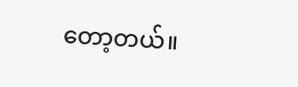တော့တယ်။